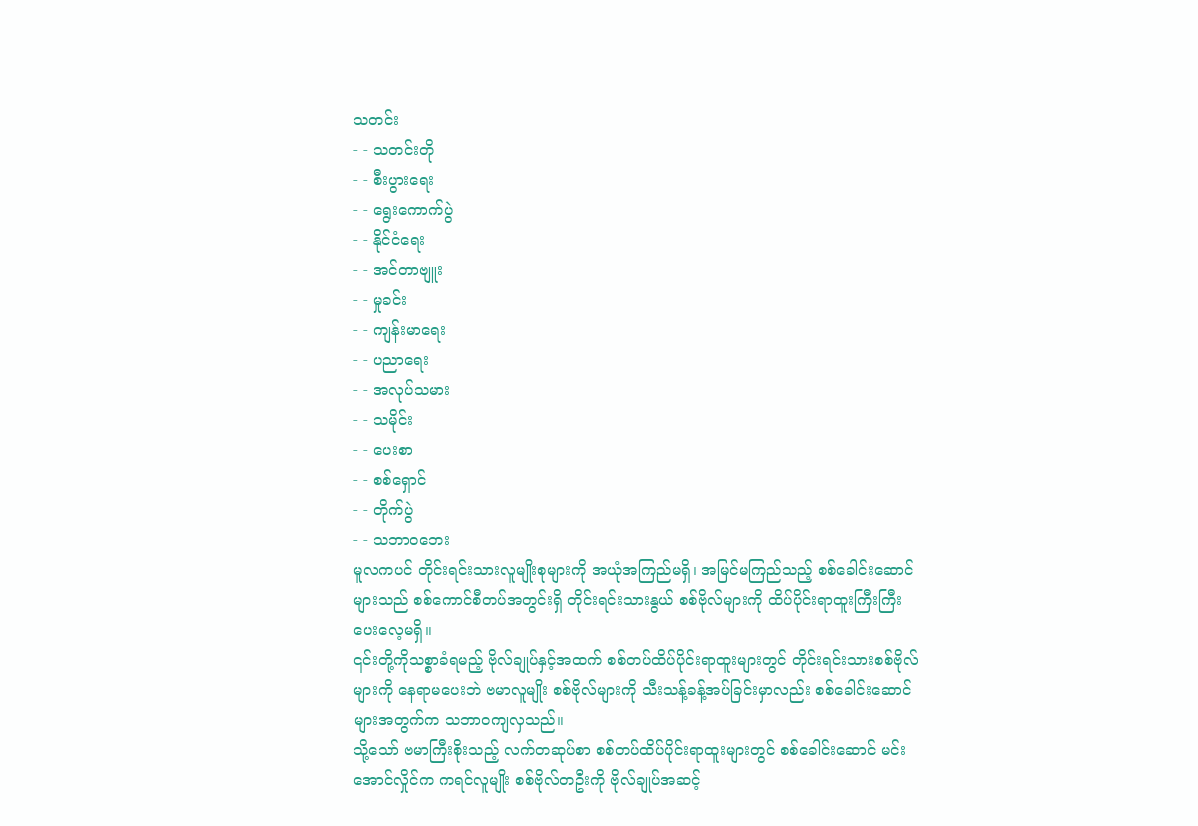သတင်း
- - သတင်းတို
- - စီးပွားရေး
- - ရွေးကောက်ပွဲ
- - နိုင်ငံရေး
- - အင်တာဗျူး
- - မှုခင်း
- - ကျန်းမာရေး
- - ပညာရေး
- - အလုပ်သမား
- - သမိုင်း
- - ပေးစာ
- - စစ်ရှောင်
- - တိုက်ပွဲ
- - သဘာဝဘေး
မူလကပင် တိုင်းရင်းသားလူမျိုးစုများကို အယုံအကြည်မရှိ၊ အမြင်မကြည်သည့် စစ်ခေါင်းဆောင်များသည် စစ်ကောင်စီတပ်အတွင်းရှိ တိုင်းရင်းသားနွယ် စစ်ဗိုလ်များကို ထိပ်ပိုင်းရာထူးကြီးကြီး ပေးလေ့မရှိ။
၎င်းတို့ကိုသစ္စာခံရမည့် ဗိုလ်ချုပ်နှင့်အထက် စစ်တပ်ထိပ်ပိုင်းရာထူးများတွင် တိုင်းရင်းသားစစ်ဗိုလ်များကို နေရာမပေးဘဲ ဗမာလူမျိုး စစ်ဗိုလ်များကို သီးသန့်ခန့်အပ်ခြင်းမှာလည်း စစ်ခေါင်းဆောင်များအတွက်က သဘာဝကျလှသည်။
သို့သော် ဗမာကြီးစိုးသည့် လက်တဆုပ်စာ စစ်တပ်ထိပ်ပိုင်းရာထူးများတွင် စစ်ခေါင်းဆောင် မင်းအောင်လှိုင်က ကရင်လူမျိုး စစ်ဗိုလ်တဦးကို ဗိုလ်ချုပ်အဆင့်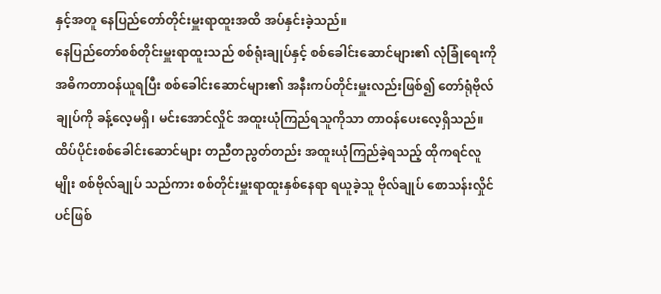နှင့်အတူ နေပြည်တော်တိုင်းမှူးရာထူးအထိ အပ်နှင်းခဲ့သည်။
နေပြည်တော်စစ်တိုင်းမှူးရာထူးသည် စစ်ရုံးချုပ်နှင့် စစ်ခေါင်းဆောင်များ၏ လုံခြုံရေးကို အဓိကတာဝန်ယူရပြီး စစ်ခေါင်းဆောင်များ၏ အနီးကပ်တိုင်းမှူးလည်းဖြစ်၍ တော်ရုံဗိုလ်ချုပ်ကို ခန့်လေ့မရှိ၊ မင်းအောင်လှိုင် အထူးယုံကြည်ရသူကိုသာ တာဝန်ပေးလေ့ရှိသည်။
ထိပ်ပိုင်းစစ်ခေါင်းဆောင်များ တညီတညွတ်တည်း အထူးယုံကြည်ခဲ့ရသည့် ထိုကရင်လူမျိုး စစ်ဗိုလ်ချုပ် သည်ကား စစ်တိုင်းမှူးရာထူးနှစ်နေရာ ရယူခဲ့သူ ဗိုလ်ချုပ် စောသန်းလှိုင်ပင်ဖြစ်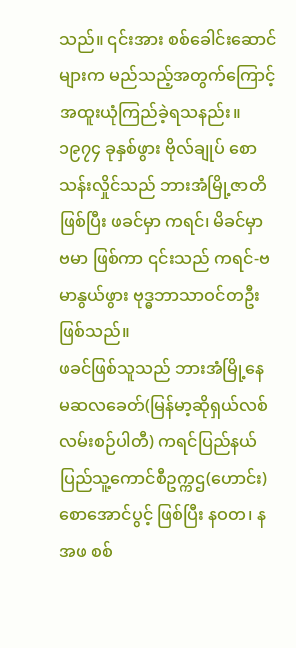သည်။ ၎င်းအား စစ်ခေါင်းဆောင်များက မည်သည့်အတွက်ကြောင့် အထူးယုံကြည်ခဲ့ရသနည်း။
၁၉၇၄ ခုနှစ်ဖွား ဗိုလ်ချုပ် စောသန်းလှိုင်သည် ဘားအံမြို့ဇာတိဖြစ်ပြီး ဖခင်မှာ ကရင်၊ မိခင်မှာ ဗမာ ဖြစ်ကာ ၎င်းသည် ကရင်-ဗမာနွယ်ဖွား ဗုဒ္ဓဘာသာဝင်တဦး ဖြစ်သည်။
ဖခင်ဖြစ်သူသည် ဘားအံမြို့နေ မဆလခေတ်(မြန်မာ့ဆိုရှယ်လစ်လမ်းစဉ်ပါတီ) ကရင်ပြည်နယ်ပြည်သူ့ကောင်စီဥက္ကဌ(ဟောင်း) စောအောင်ပွင့် ဖြစ်ပြီး နဝတ၊ နအဖ စစ်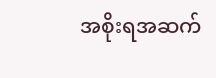အစိုးရအဆက်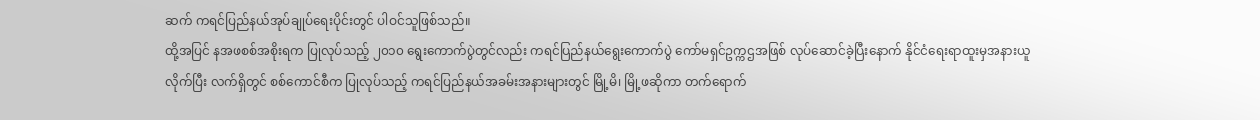ဆက် ကရင်ပြည်နယ်အုပ်ချုပ်ရေးပိုင်းတွင် ပါဝင်သူဖြစ်သည်။
ထို့အပြင် နအဖစစ်အစိုးရက ပြုလုပ်သည့် ၂၀၁၀ ရွေးကောက်ပွဲတွင်လည်း ကရင်ပြည်နယ်ရွေးကောက်ပွဲ ကော်မရှင်ဥက္ကဌအဖြစ် လုပ်ဆောင်ခဲ့ပြီးနောက် နိုင်ငံရေးရာထူးမှအနားယူလိုက်ပြီး လက်ရှိတွင် စစ်ကောင်စီက ပြုလုပ်သည့် ကရင်ပြည်နယ်အခမ်းအနားများတွင် မြို့မိ၊ မြို့ဖဆိုကာ တက်ရောက်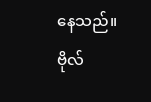နေသည်။
ဗိုလ်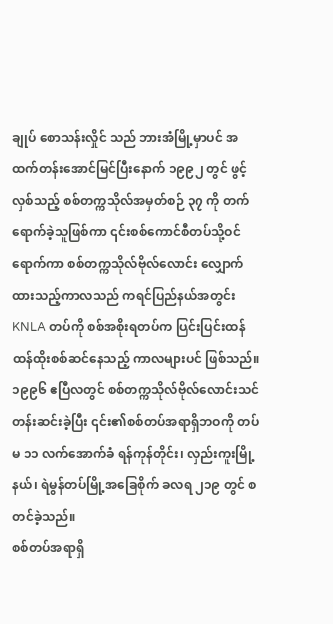ချုပ် စောသန်းလှိုင် သည် ဘားအံမြို့မှာပင် အထက်တန်းအောင်မြင်ပြီးနောက် ၁၉၉၂ တွင် ဖွင့်လှစ်သည့် စစ်တက္ကသိုလ်အမှတ်စဉ် ၃၇ ကို တက်ရောက်ခဲ့သူဖြစ်ကာ ၎င်းစစ်ကောင်စီတပ်သို့ဝင်ရောက်ကာ စစ်တက္ကသိုလ်ဗိုလ်လောင်း လျှောက်ထားသည့်ကာလသည် ကရင်ပြည်နယ်အတွင်း KNLA တပ်ကို စစ်အစိုးရတပ်က ပြင်းပြင်းထန်ထန်ထိုးစစ်ဆင်နေသည့် ကာလများပင် ဖြစ်သည်။
၁၉၉၆ ဧပြီလတွင် စစ်တက္ကသိုလ်ဗိုလ်လောင်းသင်တန်းဆင်းခဲ့ပြီး ၎င်း၏စစ်တပ်အရာရှိဘဝကို တပ်မ ၁၁ လက်အောက်ခံ ရန်ကုန်တိုင်း၊ လှည်းကူးမြို့နယ်၊ ရဲမွန်တပ်မြို့အခြေစိုက် ခလရ ၂၁၉ တွင် စတင်ခဲ့သည်။
စစ်တပ်အရာရှိ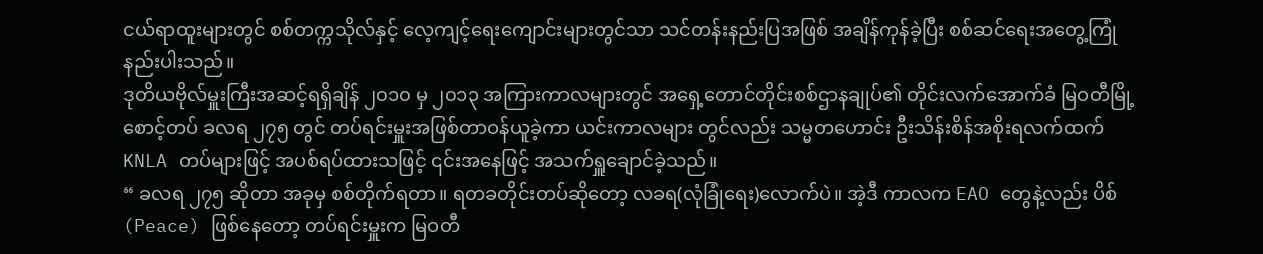ငယ်ရာထူးများတွင် စစ်တက္ကသိုလ်နှင့် လေ့ကျင့်ရေးကျောင်းများတွင်သာ သင်တန်းနည်းပြအဖြစ် အချိန်ကုန်ခဲ့ပြီး စစ်ဆင်ရေးအတွေ့ကြုံနည်းပါးသည်။
ဒုတိယဗိုလ်မှူးကြီးအဆင့်ရရှိချိန် ၂၀၁၀ မှ ၂၀၁၃ အကြားကာလများတွင် အရှေ့တောင်တိုင်းစစ်ဌာနချုပ်၏ တိုင်းလက်အောက်ခံ မြဝတီမြို့စောင့်တပ် ခလရ ၂၇၅ တွင် တပ်ရင်းမှူးအဖြစ်တာဝန်ယူခဲ့ကာ ယင်းကာလများ တွင်လည်း သမ္မတဟောင်း ဦးသိန်းစိန်အစိုးရလက်ထက် KNLA တပ်များဖြင့် အပစ်ရပ်ထားသဖြင့် ၎င်းအနေဖြင့် အသက်ရှူချောင်ခဲ့သည်။
“ ခလရ ၂၇၅ ဆိုတာ အခုမှ စစ်တိုက်ရတာ။ ရတခတိုင်းတပ်ဆိုတော့ လခရ(လုံခြုံရေး)လောက်ပဲ။ အဲ့ဒီ ကာလက EAO တွေနဲ့လည်း ပိစ်(Peace) ဖြစ်နေတော့ တပ်ရင်းမှူးက မြဝတီ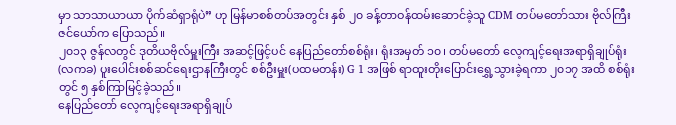မှာ သာသာယာယာ ပိုက်ဆံရှာရုံပဲ” ဟု မြန်မာစစ်တပ်အတွင်း နှစ် ၂၀ ခန့်တာဝန်ထမ်းဆောင်ခဲ့သူ CDM တပ်မတော်သား ဗိုလ်ကြီး ဇင်ယော်က ပြောသည်။
၂၀၁၃ ဇွန်လတွင် ဒုတိယဗိုလ်မှူးကြီး အဆင့်ဖြင့်ပင် နေပြည်တော်စစ်ရုံး၊ ရုံးအမှတ် ၁၀၊ တပ်မတော် လေ့ကျင့်ရေးအရာရှိချုပ်ရုံး(လကခ) ပူးပေါင်းစစ်ဆင်ရေးဌာနကြီးတွင် စစ်ဦးမှူး(ပထမတန်း) G 1 အဖြစ် ရာထူးတိုးပြောင်းရွှေ့သွားခဲ့ရကာ ၂၀၁၇ အထိ စစ်ရုံးတွင် ၅ နှစ်ကြာမြင့်ခဲ့သည်။
နေပြည်တော် လေ့ကျင့်ရေးအရာရှိချုပ်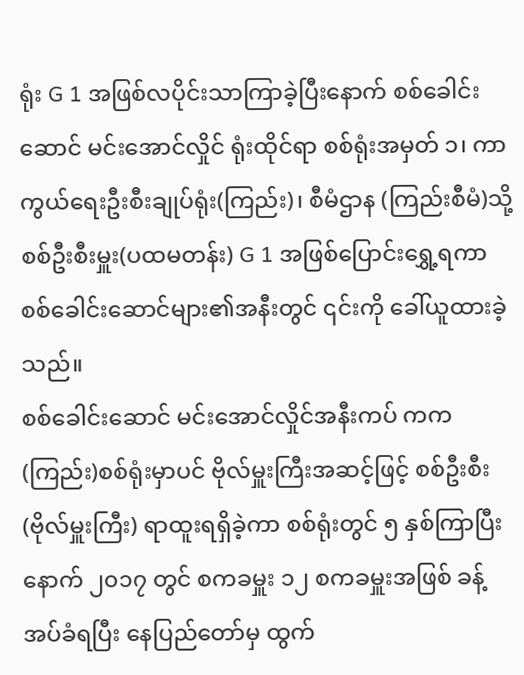ရုံး G 1 အဖြစ်လပိုင်းသာကြာခဲ့ပြီးနောက် စစ်ခေါင်းဆောင် မင်းအောင်လှိုင် ရုံးထိုင်ရာ စစ်ရုံးအမှတ် ၁၊ ကာကွယ်ရေးဦးစီးချုပ်ရုံး(ကြည်း)၊ စီမံဌာန (ကြည်းစီမံ)သို့ စစ်ဦးစီးမှူး(ပထမတန်း) G 1 အဖြစ်ပြောင်းရွှေ့ရကာ စစ်ခေါင်းဆောင်များ၏အနီးတွင် ၎င်းကို ခေါ်ယူထားခဲ့သည်။
စစ်ခေါင်းဆောင် မင်းအောင်လှိုင်အနီးကပ် ကက(ကြည်း)စစ်ရုံးမှာပင် ဗိုလ်မှူးကြီးအဆင့်ဖြင့် စစ်ဦးစီး (ဗိုလ်မှူးကြီး) ရာထူးရရှိခဲ့ကာ စစ်ရုံးတွင် ၅ နှစ်ကြာပြီးနောက် ၂၀၁၇ တွင် စကခမှူး ၁၂ စကခမှူးအဖြစ် ခန့်အပ်ခံရပြီး နေပြည်တော်မှ ထွက်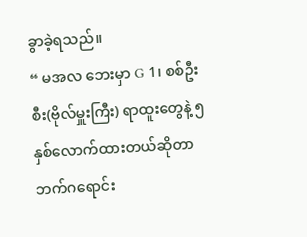ခွာခဲ့ရသည်။
“ မအလ ဘေးမှာ G 1၊ စစ်ဦးစီး(ဗိုလ်မှူးကြီး) ရာထူးတွေနဲ့ ၅ နှစ်လောက်ထားတယ်ဆိုတာ ဘက်ဂရောင်း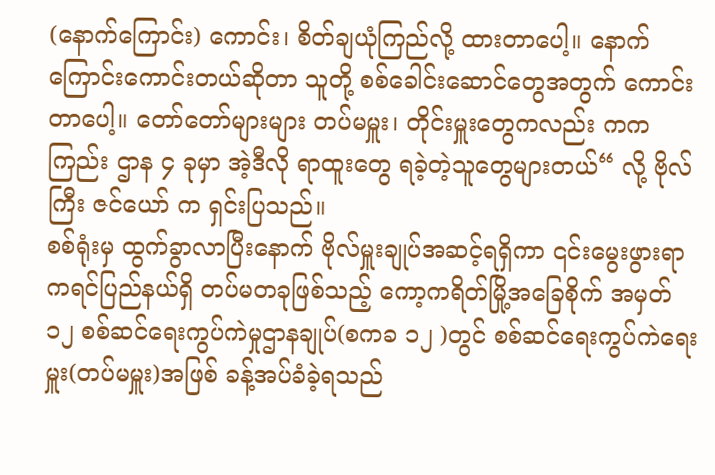(နောက်ကြောင်း) ကောင်း၊ စိတ်ချယုံကြည်လို့ ထားတာပေါ့။ နောက်ကြောင်းကောင်းတယ်ဆိုတာ သူတို့ စစ်ခေါင်းဆောင်တွေအတွက် ကောင်းတာပေါ့။ တော်တော်များများ တပ်မမှူး၊ တိုင်းမှူးတွေကလည်း ကကကြည်း ဌာန ၄ ခုမှာ အဲ့ဒီလို ရာထူးတွေ ရခဲ့တဲ့သူတွေများတယ်“ လို့ ဗိုလ်ကြီး ဇင်ယော် က ရှင်းပြသည်။
စစ်ရုံးမှ ထွက်ခွာလာပြီးနောက် ဗိုလ်မှူးချုပ်အဆင့်ရရှိကာ ၎င်းမွေးဖွားရာ ကရင်ပြည်နယ်ရှိ တပ်မတခုဖြစ်သည့် ကော့ကရိတ်မြို့အခြေစိုက် အမှတ် ၁၂ စစ်ဆင်ရေးကွပ်ကဲမှုဌာနချုပ်(စကခ ၁၂ )တွင် စစ်ဆင်ရေးကွပ်ကဲရေးမှူး(တပ်မမှူး)အဖြစ် ခန့်အပ်ခံခဲ့ရသည်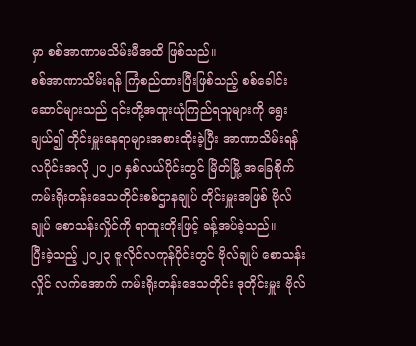မှာ စစ်အာဏာမသိမ်းမီအထိ ဖြစ်သည်။
စစ်အာဏာသိမ်းရန် ကြံစည်ထားပြီးဖြစ်သည့် စစ်ခေါင်းဆောင်များသည် ၎င်းတို့အထူးယုံကြည်ရသူများကို ရွေးချယ်၍ တိုင်းမှူးနေရာများအစားထိုးခဲ့ပြီး အာဏာသိမ်းရန် လပိုင်းအလို ၂၀၂၀ နှစ်လယ်ပိုင်းတွင် မြိတ်မြို့ အခြေစိုက် ကမ်းရိုးတန်းဒေသတိုင်းစစ်ဌာနချုပ် တိုင်းမှူးအဖြစ် ဗိုလ်ချုပ် စောသန်းလှိုင်ကို ရာထူးတိုးဖြင့် ခန့်အပ်ခဲ့သည်။
ပြီးခဲ့သည့် ၂၀၂၃ ဇူလိုင်လကုန်ပိုင်းတွင် ဗိုလ်ချုပ် စောသန်းလှိုင် လက်အောက် ကမ်းရိုးတန်းဒေသတိုင်း ဒုတိုင်းမှူး ဗိုလ်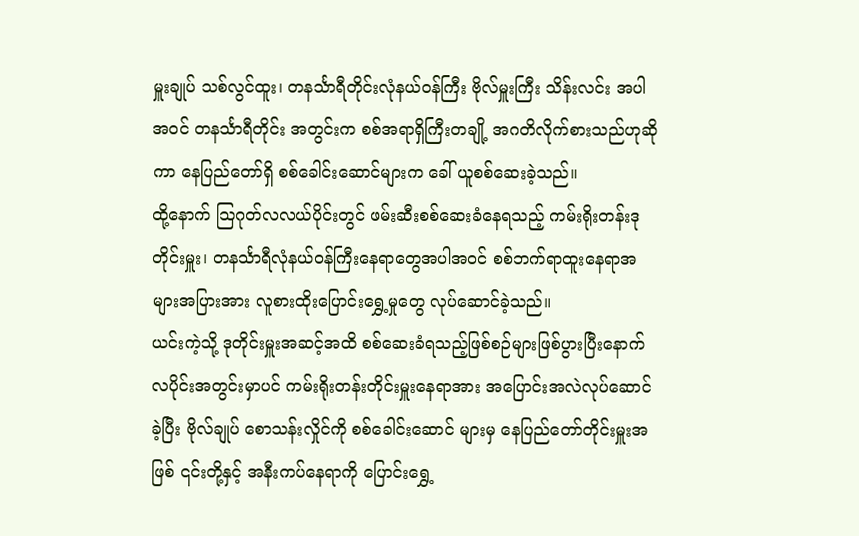မှူးချုပ် သစ်လွင်ထူး၊ တနင်္သာရီတိုင်းလုံနယ်ဝန်ကြီး ဗိုလ်မှူးကြီး သိန်းလင်း အပါအဝင် တနင်္သာရီတိုင်း အတွင်းက စစ်အရာရှိကြီးတချို့ အဂတိလိုက်စားသည်ဟုဆိုကာ နေပြည်တော်ရှိ စစ်ခေါင်းဆောင်များက ခေါ် ယူစစ်ဆေးခဲ့သည်။
ထို့နောက် သြဂုတ်လလယ်ပိုင်းတွင် ဖမ်းဆီးစစ်ဆေးခံနေရသည့် ကမ်းရိုးတန်းဒုတိုင်းမှူး၊ တနင်္သာရီလုံနယ်ဝန်ကြီးနေရာတွေအပါအဝင် စစ်ဘက်ရာထူးနေရာအများအပြားအား လူစားထိုးပြောင်းရွှေ့မှုတွေ လုပ်ဆောင်ခဲ့သည်။
ယင်းကဲ့သို့ ဒုတိုင်းမှူးအဆင့်အထိ စစ်ဆေးခံရသည့်ဖြစ်စဉ်များဖြစ်ပွားပြီးနောက် လပိုင်းအတွင်းမှာပင် ကမ်းရိုးတန်းတိုင်းမှူးနေရာအား အပြောင်းအလဲလုပ်ဆောင်ခဲ့ပြီး ဗိုလ်ချုပ် စောသန်းလှိုင်ကို စစ်ခေါင်းဆောင် များမှ နေပြည်တော်တိုင်းမှူးအဖြစ် ၎င်းတို့နှင့် အနီးကပ်နေရာကို ပြောင်းရွှေ့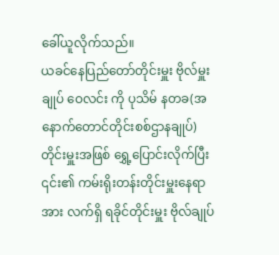ခေါ်ယူလိုက်သည်။
ယခင်နေပြည်တော်တိုင်းမှူး ဗိုလ်မှူးချုပ် ဝေလင်း ကို ပုသိမ် နတခ(အနောက်တောင်တိုင်းစစ်ဌာနချုပ်) တိုင်းမှူးအဖြစ် ရွှေ့ပြောင်းလိုက်ပြီး ၎င်း၏ ကမ်းရိုးတန်းတိုင်းမှူးနေရာအား လက်ရှိ ရခိုင်တိုင်းမှူး ဗိုလ်ချုပ်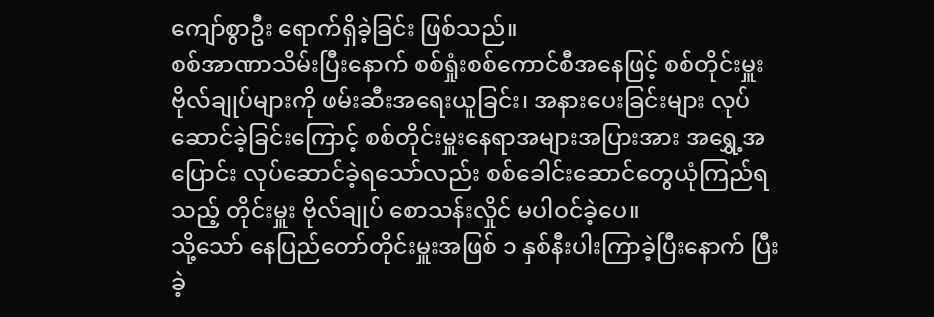ကျော်စွာဦး ရောက်ရှိခဲ့ခြင်း ဖြစ်သည်။
စစ်အာဏာသိမ်းပြီးနောက် စစ်ရှုံးစစ်ကောင်စီအနေဖြင့် စစ်တိုင်းမှူးဗိုလ်ချုပ်များကို ဖမ်းဆီးအရေးယူခြင်း၊ အနားပေးခြင်းများ လုပ်ဆောင်ခဲ့ခြင်းကြောင့် စစ်တိုင်းမှူးနေရာအများအပြားအား အရွှေ့အပြောင်း လုပ်ဆောင်ခဲ့ရသော်လည်း စစ်ခေါင်းဆောင်တွေယုံကြည်ရသည့် တိုင်းမှူး ဗိုလ်ချုပ် စောသန်းလှိုင် မပါဝင်ခဲ့ပေ။
သို့သော် နေပြည်တော်တိုင်းမှူးအဖြစ် ၁ နှစ်နီးပါးကြာခဲ့ပြီးနောက် ပြီးခဲ့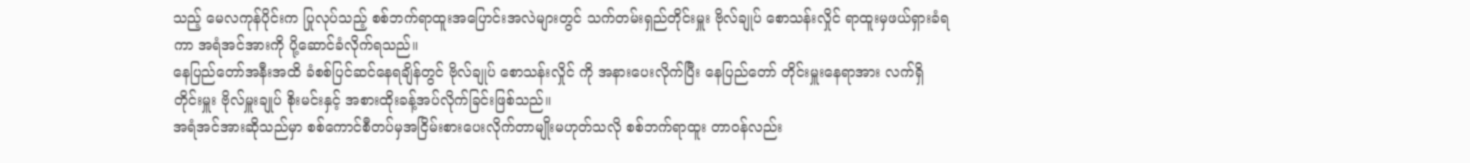သည့် မေလကုန်ပိုင်းက ပြုလုပ်သည့် စစ်ဘက်ရာထူးအပြောင်းအလဲများတွင် သက်တမ်းရှည်တိုင်းမှူး ဗိုလ်ချုပ် စောသန်းလှိုင် ရာထူးမှဖယ်ရှားခံရကာ အရံအင်အားကို ပို့ဆောင်ခံလိုက်ရသည်။
နေပြည်တော်အနီးအထိ ခံစစ်ပြင်ဆင်နေရချိန်တွင် ဗိုလ်ချုပ် စောသန်းလှိုင် ကို အနားပေးလိုက်ပြီး နေပြည်တော် တိုင်းမှူးနေရာအား လက်ရှိတိုင်းမှူး ဗိုလ်မှူးချုပ် စိုးမင်းနှင့် အစားထိုးခန့်အပ်လိုက်ခြင်းဖြစ်သည်။
အရံအင်အားဆိုသည်မှာ စစ်ကောင်စီတပ်မှအငြိမ်းစားပေးလိုက်တာမျိုးမဟုတ်သလို စစ်ဘက်ရာထူး တာဝန်လည်း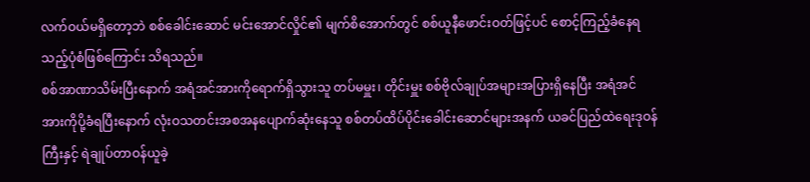လက်ဝယ်မရှိတော့ဘဲ စစ်ခေါင်းဆောင် မင်းအောင်လှိုင်၏ မျက်စိအောက်တွင် စစ်ယူနီဖောင်းဝတ်ဖြင့်ပင် စောင့်ကြည့်ခံနေရသည့်ပုံစံဖြစ်ကြောင်း သိရသည်။
စစ်အာဏာသိမ်းပြီးနောက် အရံအင်အားကိုရောက်ရှိသွားသူ တပ်မမှူး၊ တိုင်းမှူး စစ်ဗိုလ်ချုပ်အများအပြားရှိနေပြီး အရံအင်အားကိုပို့ခံရပြီးနောက် လုံးဝသတင်းအစအနပျောက်ဆုံးနေသူ စစ်တပ်ထိပ်ပိုင်းခေါင်းဆောင်များအနက် ယခင်ပြည်ထဲရေးဒုဝန်ကြီးနှင့် ရဲချုပ်တာဝန်ယူခဲ့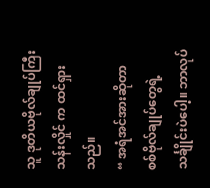သူ ဒုတိယဗိုလ်ချုပ်ကြီး သန်းလှိုင် က ထင်ရှားသည်။
“ အရံအင်အားဆိုတာ စစ်ဗိုလ်ချုပ်တွေရဲ့ သင်္ချိုင်းပဲပေါ့။ ဘာလုပ်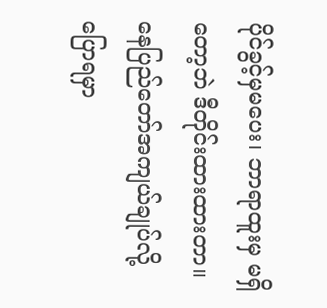ပိုင်ခွင့်မှမပေး၊ ဘာရာထူးမှ မရှိတော့ဘဲ ဒီတိုင်းထားထားတာ။ နေပြည်တော်အကျယ်ချုပ်လို့ ပြောရမှာ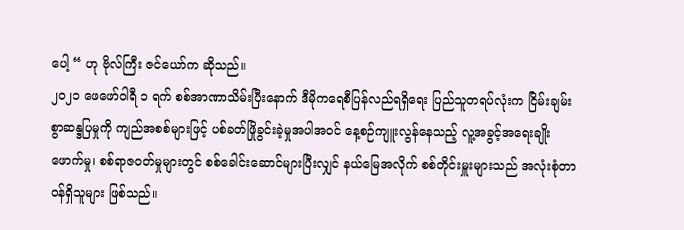ပေါ့ “ ဟု ဗိုလ်ကြီး ဇင်ယော်က ဆိုသည်။
၂၀၂၁ ဖေဖော်ဝါရီ ၁ ရက် စစ်အာဏာသိမ်းပြီးနောက် ဒီမိုကရေစီပြန်လည်ရရှိရေး ပြည်သူတရပ်လုံးက ငြိမ်းချမ်းစွာဆန္ဒပြမှုကို ကျည်အစစ်များဖြင့် ပစ်ခတ်ဖြိုခွင်းခဲ့မှုအပါအဝင် နေ့စဉ်ကျူးလွန်နေသည့် လူ့အခွင့်အရေးချိုးဖောက်မှု၊ စစ်ရာဇဝတ်မှုများတွင် စစ်ခေါင်းဆောင်များပြီးလျှင် နယ်မြေအလိုက် စစ်တိုင်းမှူးများသည် အလုံးစုံတာဝန်ရှိသူများ ဖြစ်သည်။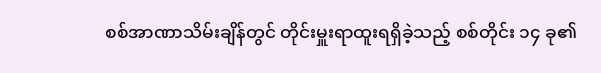စစ်အာဏာသိမ်းချိန်တွင် တိုင်းမှူးရာထူးရရှိခဲ့သည့် စစ်တိုင်း ၁၄ ခု၏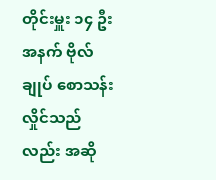တိုင်းမှူး ၁၄ ဦး အနက် ဗိုလ်ချုပ် စောသန်းလှိုင်သည်လည်း အဆို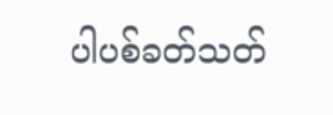ပါပစ်ခတ်သတ်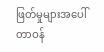ဖြတ်မှုများအပေါ် တာဝန်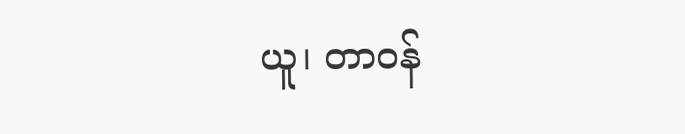ယူ၊ တာဝန်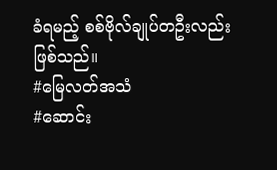ခံရမည့် စစ်ဗိုလ်ချုပ်တဦးလည်း ဖြစ်သည်။
#မြေလတ်အသံ
#ဆောင်း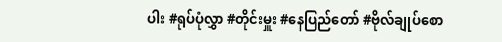ပါး #ရုပ်ပုံလွှာ #တိုင်းမှူး #နေပြည်တော် #ဗိုလ်ချုပ်စော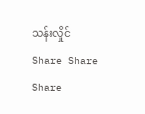သန်းလှိုင်
Share Share Share